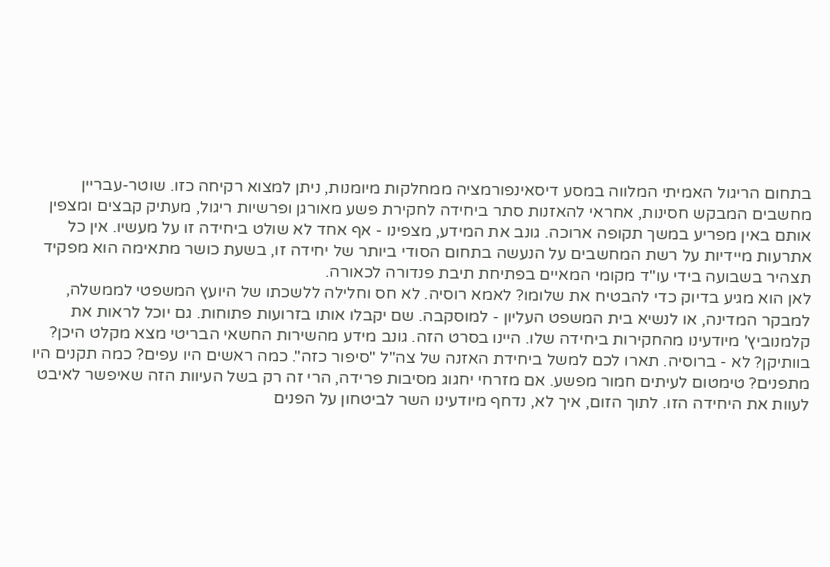בתחום הריגול האמיתי המלווה במסע דיסאינפורמציה ממחלקות מיומנות, ניתן למצוא רקיחה כזו. שוטר-עבריין מחשבים המבקש חסינות, אחראי להאזנות סתר ביחידה לחקירת פשע מאורגן ופרשיות ריגול, מעתיק קבצים ומצפין אותם באין מפריע במשך תקופה ארוכה. גונב את המידע, מצפינו - אף אחד לא שולט ביחידה זו על מעשיו. אין כל אתרעות מיידיות על רשת המחשבים על הנעשה בתחום הסודי ביותר של יחידה זו, בשעת כושר מתאימה הוא מפקיד תצהיר בשבועה בידי עו"ד מקומי המאיים בפתיחת תיבת פנדורה לכאורה.
לאן הוא מגיע בדיוק כדי להבטיח את שלומו? לאמא רוסיה. לא חס וחלילה ללשכתו של היועץ המשפטי לממשלה, למבקר המדינה, או לנשיא בית המשפט העליון - למוסקבה. שם יקבלו אותו בזרועות פתוחות. גם יוכל לראות את קלמנוביץ' מיודעינו מהחקירות ביחידה שלו. היינו בסרט הזה. גונב מידע מהשירות החשאי הבריטי מצא מקלט היכן? בוותיקן? לא - ברוסיה. תארו לכם למשל ביחידת האזנה של צה"ל "סיפור כזה". כמה ראשים היו עפים? כמה תקנים היו מתפנים? טימטום לעיתים חמור מפשע. אם מזרחי יחגוג מסיבות פרידה, הרי זה רק בשל העיוות הזה שאיפשר לאיבט לעוות את היחידה הזו. לתוך הזום, איך לא, נדחף מיודעינו השר לביטחון על הפנים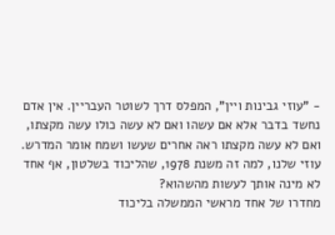- "עוזי גבינות ויין", המפלס דרך לשוטר העבריין. אין אדם נחשד בדבר אלא אם עשהו ואם לא עשה כולו עשה מקצתו, ואם לא עשה מקצתו ראה אחרים שעשו ושמח אומר המדרש. עוזי שלנו, למה זה משנת 1978, שהליכוד בשלטון, אף אחד לא מינה אותך לעשות מהשהוא?
מחדרו של אחד מראשי הממשלה בליכוד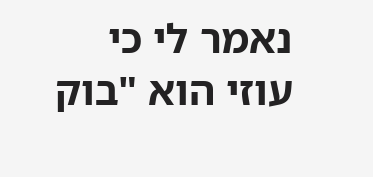נאמר לי כי עוזי הוא "בוק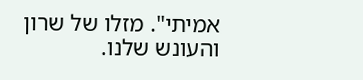אמיתי". מזלו של שרון והעונש שלנו.